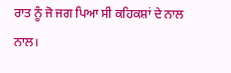ਰਾਤ ਨੂੰ ਜੋ ਜਗ ਪਿਆ ਸੀ ਕਹਿਕਸ਼ਾਂ ਦੇ ਨਾਲ ਨਾਲ।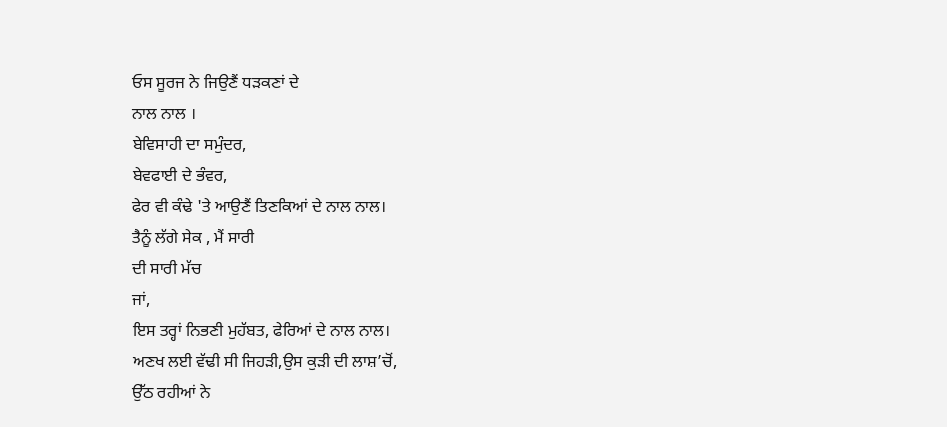ਓਸ ਸੂਰਜ ਨੇ ਜਿਉਣੈਂ ਧੜਕਣਾਂ ਦੇ
ਨਾਲ ਨਾਲ ।
ਬੇਵਿਸਾਹੀ ਦਾ ਸਮੁੰਦਰ,
ਬੇਵਫਾਈ ਦੇ ਭੰਵਰ,
ਫੇਰ ਵੀ ਕੰਢੇ 'ਤੇ ਆਉਣੈਂ ਤਿਣਕਿਆਂ ਦੇ ਨਾਲ ਨਾਲ।
ਤੈਨੂੰ ਲੱਗੇ ਸੇਕ , ਮੈਂ ਸਾਰੀ
ਦੀ ਸਾਰੀ ਮੱਚ
ਜਾਂ,
ਇਸ ਤਰ੍ਹਾਂ ਨਿਭਣੀ ਮੁਹੱਬਤ, ਫੇਰਿਆਂ ਦੇ ਨਾਲ ਨਾਲ।
ਅਣਖ ਲਈ ਵੱਢੀ ਸੀ ਜਿਹੜੀ,ਉਸ ਕੁੜੀ ਦੀ ਲਾਸ਼’ਚੋਂ,
ਉੱਠ ਰਹੀਆਂ ਨੇ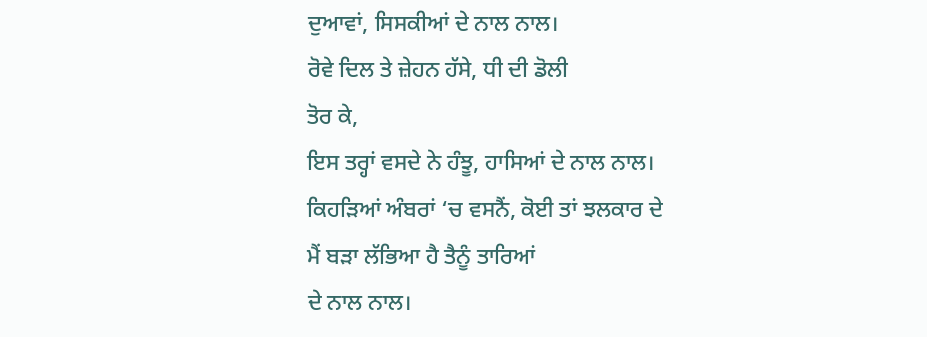ਦੁਆਵਾਂ, ਸਿਸਕੀਆਂ ਦੇ ਨਾਲ ਨਾਲ।
ਰੋਵੇ ਦਿਲ ਤੇ ਜ਼ੇਹਨ ਹੱਸੇ, ਧੀ ਦੀ ਡੋਲੀ
ਤੋਰ ਕੇ,
ਇਸ ਤਰ੍ਹਾਂ ਵਸਦੇ ਨੇ ਹੰਝੂ, ਹਾਸਿਆਂ ਦੇ ਨਾਲ ਨਾਲ।
ਕਿਹੜਿਆਂ ਅੰਬਰਾਂ ‘ਚ ਵਸਨੈਂ, ਕੋਈ ਤਾਂ ਝਲਕਾਰ ਦੇ
ਮੈਂ ਬੜਾ ਲੱਭਿਆ ਹੈ ਤੈਨੂੰ ਤਾਰਿਆਂ
ਦੇ ਨਾਲ ਨਾਲ।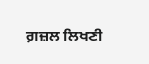ਗ਼ਜ਼ਲ ਲਿਖਣੀ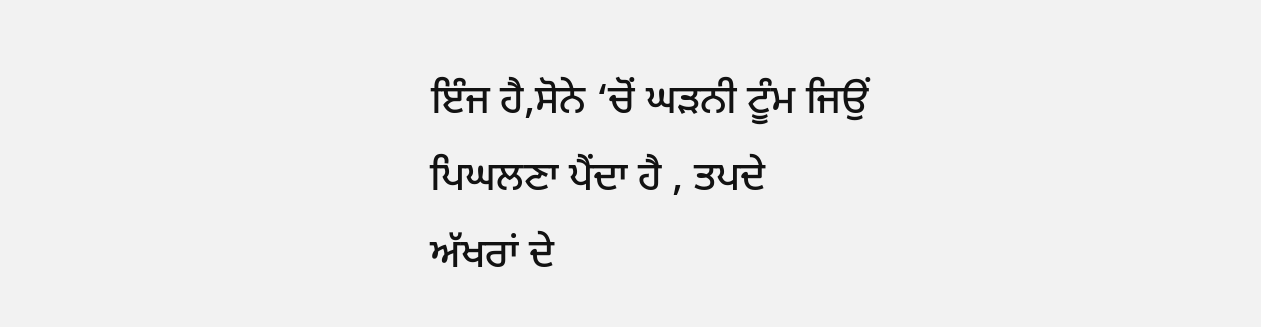ਇੰਜ ਹੈ,ਸੋਨੇ ‘ਚੋਂ ਘੜਨੀ ਟੂੰਮ ਜਿਉਂ
ਪਿਘਲਣਾ ਪੈਂਦਾ ਹੈ , ਤਪਦੇ
ਅੱਖਰਾਂ ਦੇ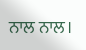ਨਾਲ ਨਾਲ।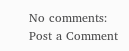No comments:
Post a Comment